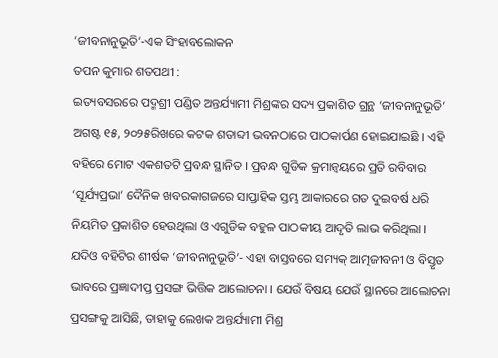‘ଜୀବନାନୁଭୂତି’-ଏକ ସିଂହାବଲୋକନ
ତପନ କୁମାର ଶତପଥୀ :
ଇତ୍ୟବସରରେ ପଦ୍ମଶ୍ରୀ ପଣ୍ଡିତ ଅନ୍ତର୍ଯ୍ୟାମୀ ମିଶ୍ରଙ୍କର ସଦ୍ୟ ପ୍ରକାଶିତ ଗ୍ରନ୍ଥ ‘ଜୀବନାନୁଭୂତି’ ଅଗଷ୍ଟ ୧୫, ୨୦୨୫ରିଖରେ କଟକ ଶତାବ୍ଦୀ ଭବନଠାରେ ପାଠକାର୍ପଣ ହୋଇଯାଇଛି । ଏହି ବହିରେ ମୋଟ ଏକଶତଟି ପ୍ରବନ୍ଧ ସ୍ଥାନିତ । ପ୍ରବନ୍ଧ ଗୁଡିକ କ୍ରମାନ୍ୱୟରେ ପ୍ରତି ରବିବାର ‘ସୂର୍ଯ୍ୟପ୍ରଭା’ ଦୈନିକ ଖବରକାଗଜରେ ସାପ୍ତାହିକ ସ୍ତମ୍ଭ ଆକାରରେ ଗତ ଦୁଇବର୍ଷ ଧରି ନିୟମିତ ପ୍ରକାଶିତ ହେଉଥିଲା ଓ ଏଗୁଡିକ ବହୁଳ ପାଠକୀୟ ଆଦୃତି ଲାଭ କରିଥିଲା । ଯଦିଓ ବହିଟିର ଶୀର୍ଷକ ‘ଜୀବନାନୁଭୂତି’- ଏହା ବାସ୍ତବରେ ସମ୍ୟକ୍ ଆତ୍ମଜୀବନୀ ଓ ବିସ୍ତୃତ ଭାବରେ ପ୍ରଜ୍ଞାଦୀପ୍ତ ପ୍ରସଙ୍ଗ ଭିତ୍ତିକ ଆଲୋଚନା । ଯେଉଁ ବିଷୟ ଯେଉଁ ସ୍ଥାନରେ ଆଲୋଚନା ପ୍ରସଙ୍ଗକୁ ଆସିଛି, ତାହାକୁ ଲେଖକ ଅନ୍ତର୍ଯ୍ୟାମୀ ମିଶ୍ର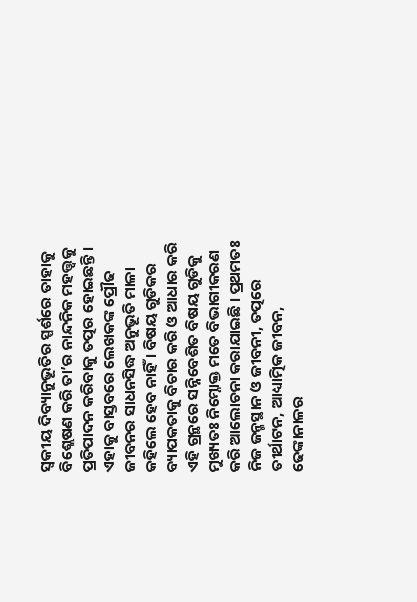ସ୍ୱକୀୟ ଦିବ୍ୟାନୁଭୂତିର ସ୍ପର୍ଶରେ ତାହାକୁ ବିଶ୍ଲେଷଣ କରି ତା’ର ନାନ୍ଦନିକ ମହତ୍ତ୍ୱକୁ ପ୍ରତିପାଦନ କରିବାକୁ ତତ୍ପର ହୋଇଛନ୍ତି । ଏହାକୁ ବାସ୍ତବରେ ଲେଖକଙ୍କ ପ୍ରୌଢ ଜୀବନର ସାଧନସିଦ୍ଧ ଅନୁଭୂତି ମାଳା କହିଲେ ହେବ ନାହିଁ । ବିଷୟ ଗୁଡିକର ବ୍ୟାପକତାକୁ ବିଚାର କରି ଓ ଆଧାର କରି ଏହି ଗ୍ରନ୍ଥରେ ସନ୍ନିବେଶିତ ବିଷୟ ଗୁଡିକୁ ମୁଖ୍ୟତଃ ନିମ୍ନୋକ୍ତ ମତେ ବିଭାଗୀକରଣ କରି ଆଲୋଚନା କରାଯାଇଛି । ପ୍ରଥମତଃ ନିଜ ଜନ୍ମସ୍ଥାନ ଓ ଜୀବନୀ, ତତ୍ପରେ ତୀର୍ଥାଟନ, ଆଧ୍ୟାତ୍ମିକ ଜୀବନ, ଢେଙ୍କାନାଳର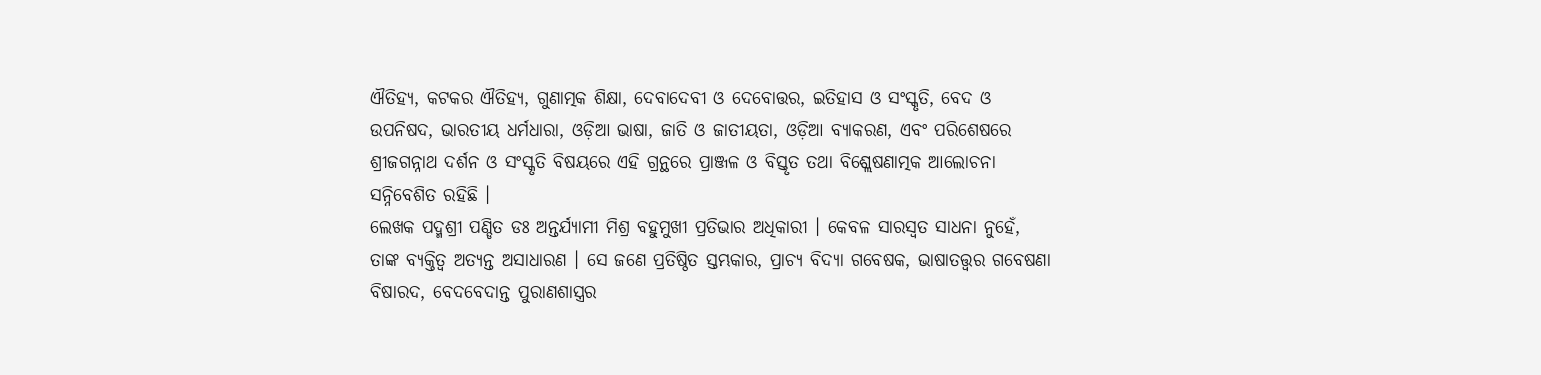ଐତିହ୍ୟ, କଟକର ଐତିହ୍ୟ, ଗୁଣାତ୍ମକ ଶିକ୍ଷା, ଦେବାଦେବୀ ଓ ଦେବୋତ୍ତର, ଇତିହାସ ଓ ସଂସ୍କୃତି, ବେଦ ଓ ଉପନିଷଦ, ଭାରତୀୟ ଧର୍ମଧାରା, ଓଡ଼ିଆ ଭାଷା, ଜାତି ଓ ଜାତୀୟତା, ଓଡ଼ିଆ ବ୍ୟାକରଣ, ଏବଂ ପରିଶେଷରେ ଶ୍ରୀଜଗନ୍ନାଥ ଦର୍ଶନ ଓ ସଂସ୍କୃତି ବିଷୟରେ ଏହି ଗ୍ରନ୍ଥରେ ପ୍ରାଞ୍ଜଳ ଓ ବିସ୍ତୃତ ତଥା ବିଶ୍ଲେଷଣାତ୍ମକ ଆଲୋଚନା ସନ୍ନିବେଶିତ ରହିଛି ।
ଲେଖକ ପଦ୍ମଶ୍ରୀ ପଣ୍ଡିତ ଡଃ ଅନ୍ତର୍ଯ୍ୟାମୀ ମିଶ୍ର ବହୁମୁଖୀ ପ୍ରତିଭାର ଅଧିକାରୀ । କେବଳ ସାରସ୍ୱତ ସାଧନା ନୁହେଁ, ତାଙ୍କ ବ୍ୟକ୍ତିତ୍ୱ ଅତ୍ୟନ୍ତ ଅସାଧାରଣ । ସେ ଜଣେ ପ୍ରତିଷ୍ଠିତ ସ୍ତମ୍ଭକାର, ପ୍ରାଚ୍ୟ ବିଦ୍ୟା ଗବେଷକ, ଭାଷାତତ୍ତ୍ୱର ଗବେଷଣା ବିଷାରଦ, ବେଦବେଦାନ୍ତ ପୁରାଣଶାସ୍ତ୍ରର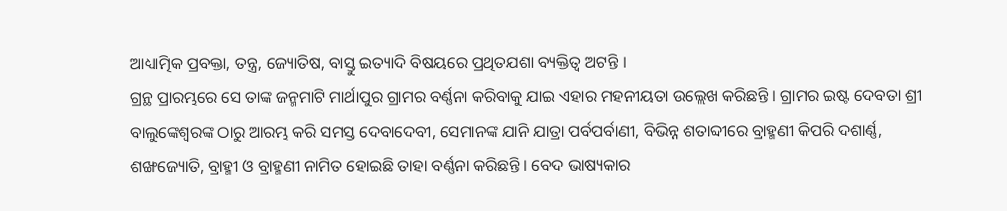ଆଧ୍ୟାତ୍ମିକ ପ୍ରବକ୍ତା, ତନ୍ତ୍ର, ଜ୍ୟୋତିଷ, ବାସ୍ତୁ ଇତ୍ୟାଦି ବିଷୟରେ ପ୍ରଥିତଯଶା ବ୍ୟକ୍ତିତ୍ୱ ଅଟନ୍ତି ।
ଗ୍ରନ୍ଥ ପ୍ରାରମ୍ଭରେ ସେ ତାଙ୍କ ଜନ୍ମମାଟି ମାର୍ଥାପୁର ଗ୍ରାମର ବର୍ଣ୍ଣନା କରିବାକୁ ଯାଇ ଏହାର ମହନୀୟତା ଉଲ୍ଲେଖ କରିଛନ୍ତି । ଗ୍ରାମର ଇଷ୍ଟ ଦେବତା ଶ୍ରୀ ବାଲୁଙ୍କେଶ୍ୱରଙ୍କ ଠାରୁ ଆରମ୍ଭ କରି ସମସ୍ତ ଦେବାଦେବୀ, ସେମାନଙ୍କ ଯାନି ଯାତ୍ରା ପର୍ବପର୍ବାଣୀ, ବିଭିନ୍ନ ଶତାବ୍ଦୀରେ ବ୍ରାହ୍ମଣୀ କିପରି ଦଶାର୍ଣ୍ଣ, ଶଙ୍ଖଜ୍ୟୋତି, ବ୍ରାହ୍ମୀ ଓ ବ୍ରାହ୍ମଣୀ ନାମିତ ହୋଇଛି ତାହା ବର୍ଣ୍ଣନା କରିଛନ୍ତି । ବେଦ ଭାଷ୍ୟକାର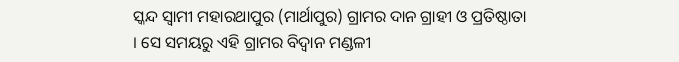ସ୍କନ୍ଦ ସ୍ୱାମୀ ମହାରଥାପୁର (ମାର୍ଥାପୁର) ଗ୍ରାମର ଦାନ ଗ୍ରାହୀ ଓ ପ୍ରତିଷ୍ଠାତା । ସେ ସମୟରୁ ଏହି ଗ୍ରାମର ବିଦ୍ୱାନ ମଣ୍ଡଳୀ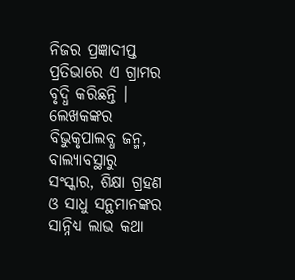ନିଜର ପ୍ରଜ୍ଞାଦୀପ୍ତ ପ୍ରତିଭାରେ ଏ ଗ୍ରାମର ବୃଦ୍ଧି କରିଛନ୍ତି । ଲେଖକଙ୍କର ବିଭୁକୃପାଲବ୍ଧ ଜନ୍ମ, ବାଲ୍ୟାବସ୍ଥାରୁ ସଂସ୍କାର, ଶିକ୍ଷା ଗ୍ରହଣ ଓ ସାଧୁ ସନ୍ଥମାନଙ୍କର ସାନ୍ନିଧ୍ୟ ଲାଭ କଥା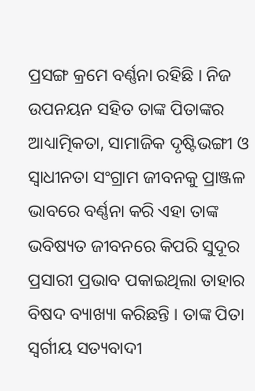ପ୍ରସଙ୍ଗ କ୍ରମେ ବର୍ଣ୍ଣନା ରହିଛି । ନିଜ ଉପନୟନ ସହିତ ତାଙ୍କ ପିତାଙ୍କର ଆଧ୍ୟାତ୍ମିକତା, ସାମାଜିକ ଦୃଷ୍ଟିଭଙ୍ଗୀ ଓ ସ୍ୱାଧୀନତା ସଂଗ୍ରାମ ଜୀବନକୁ ପ୍ରାଞ୍ଜଳ ଭାବରେ ବର୍ଣ୍ଣନା କରି ଏହା ତାଙ୍କ ଭବିଷ୍ୟତ ଜୀବନରେ କିପରି ସୁଦୂର ପ୍ରସାରୀ ପ୍ରଭାବ ପକାଇଥିଲା ତାହାର ବିଷଦ ବ୍ୟାଖ୍ୟା କରିଛନ୍ତି । ତାଙ୍କ ପିତା ସ୍ୱର୍ଗୀୟ ସତ୍ୟବାଦୀ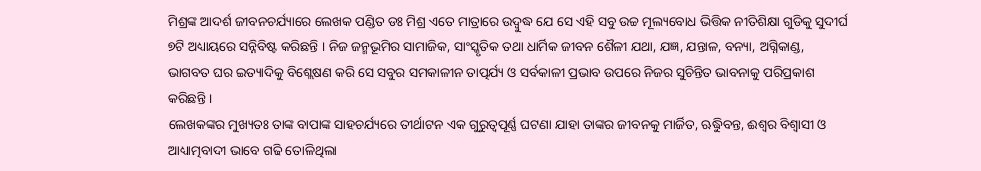ମିଶ୍ରଙ୍କ ଆଦର୍ଶ ଜୀବନଚର୍ଯ୍ୟାରେ ଲେଖକ ପଣ୍ଡିତ ଡଃ ମିଶ୍ର ଏତେ ମାତ୍ରାରେ ଉଦ୍ବୁଦ୍ଧ ଯେ ସେ ଏହି ସବୁ ଉଚ୍ଚ ମୂଲ୍ୟବୋଧ ଭିତ୍ତିକ ନୀତିଶିକ୍ଷା ଗୁଡିକୁ ସୁଦୀର୍ଘ ୭ଟି ଅଧ୍ୟାୟରେ ସନ୍ନିବିଷ୍ଟ କରିଛନ୍ତି । ନିଜ ଜନ୍ମଭୂମିର ସାମାଜିକ, ସାଂସ୍କୃତିକ ତଥା ଧାର୍ମିକ ଜୀବନ ଶୈଳୀ ଯଥା, ଯଜ୍ଞ, ଯନ୍ତାଳ, ବନ୍ୟା, ଅଗ୍ନିକାଣ୍ଡ, ଭାଗବତ ଘର ଇତ୍ୟାଦିକୁ ବିଶ୍ଲେଷଣ କରି ସେ ସବୁର ସମକାଳୀନ ତାତ୍ପର୍ଯ୍ୟ ଓ ସର୍ବକାଳୀ ପ୍ରଭାବ ଉପରେ ନିଜର ସୁଚିନ୍ତିତ ଭାବନାକୁ ପରିପ୍ରକାଶ କରିଛନ୍ତି ।
ଲେଖକଙ୍କର ମୁଖ୍ୟତଃ ତାଙ୍କ ବାପାଙ୍କ ସାହଚର୍ଯ୍ୟରେ ତୀର୍ଥାଟନ ଏକ ଗୁରୁତ୍ୱପୂର୍ଣ୍ଣ ଘଟଣା ଯାହା ତାଙ୍କର ଜୀବନକୁ ମାର୍ଜିତ, ଋୁଦ୍ଧିବନ୍ତ, ଈଶ୍ୱର ବିଶ୍ୱାସୀ ଓ ଆଧ୍ୟାତ୍ମବାଦୀ ଭାବେ ଗଢି ତୋଳିଥିଲା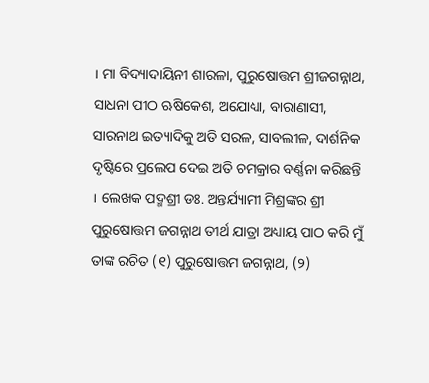। ମା ବିଦ୍ୟାଦାୟିନୀ ଶାରଳା, ପୁରୁଷୋତ୍ତମ ଶ୍ରୀଜଗନ୍ନାଥ, ସାଧନା ପୀଠ ଋଷିକେଶ, ଅଯୋଧ୍ୟା, ବାରାଣାସୀ, ସାରନାଥ ଇତ୍ୟାଦିକୁ ଅତି ସରଳ, ସାବଲୀଳ, ଦାର୍ଶନିକ ଦୃଷ୍ଟିରେ ପ୍ରଲେପ ଦେଇ ଅତି ଚମକ୍ରାର ବର୍ଣ୍ଣନା କରିଛନ୍ତି । ଲେଖକ ପଦ୍ମଶ୍ରୀ ଡଃ. ଅନ୍ତର୍ଯ୍ୟାମୀ ମିଶ୍ରଙ୍କର ଶ୍ରୀ ପୁରୁଷୋତ୍ତମ ଜଗନ୍ନାଥ ତୀର୍ଥ ଯାତ୍ରା ଅଧ୍ୟାୟ ପାଠ କରି ମୁଁ ତାଙ୍କ ରଚିତ (୧) ପୁରୁଷୋତ୍ତମ ଜଗନ୍ନାଥ, (୨)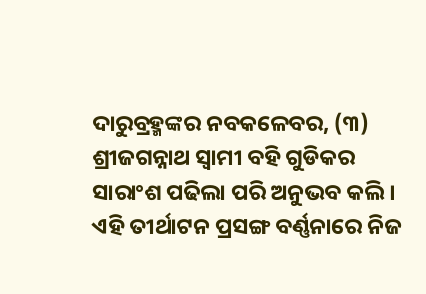ଦାରୁବ୍ରହ୍ମଙ୍କର ନବକଳେବର, (୩) ଶ୍ରୀଜଗନ୍ନାଥ ସ୍ୱାମୀ ବହି ଗୁଡିକର ସାରାଂଶ ପଢିଲା ପରି ଅନୁଭବ କଲି ।
ଏହି ତୀର୍ଥାଟନ ପ୍ରସଙ୍ଗ ବର୍ଣ୍ଣନାରେ ନିଜ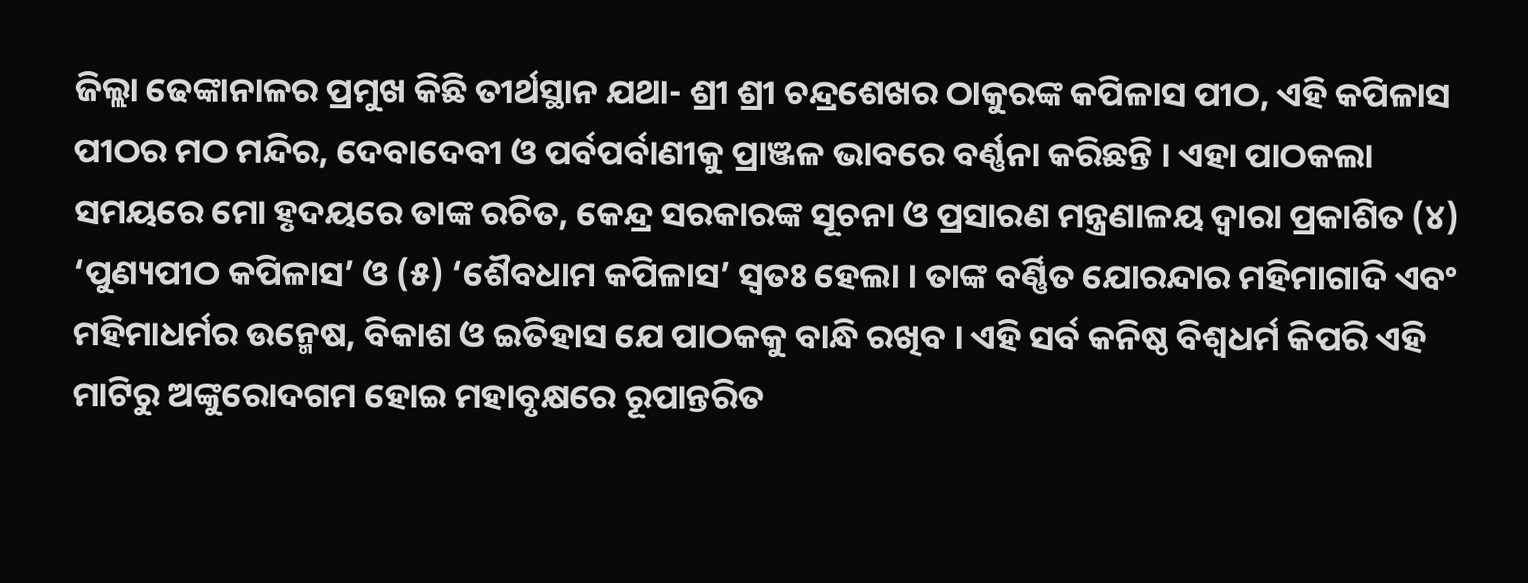ଜିଲ୍ଲା ଢେଙ୍କାନାଳର ପ୍ରମୁଖ କିଛି ତୀର୍ଥସ୍ଥାନ ଯଥା- ଶ୍ରୀ ଶ୍ରୀ ଚନ୍ଦ୍ରଶେଖର ଠାକୁରଙ୍କ କପିଳାସ ପୀଠ, ଏହି କପିଳାସ ପୀଠର ମଠ ମନ୍ଦିର, ଦେବାଦେବୀ ଓ ପର୍ବପର୍ବାଣୀକୁ ପ୍ରାଞ୍ଜଳ ଭାବରେ ବର୍ଣ୍ଣନା କରିଛନ୍ତି । ଏହା ପାଠକଲା ସମୟରେ ମୋ ହୃଦୟରେ ତାଙ୍କ ରଚିତ, କେନ୍ଦ୍ର ସରକାରଙ୍କ ସୂଚନା ଓ ପ୍ରସାରଣ ମନ୍ତ୍ରଣାଳୟ ଦ୍ୱାରା ପ୍ରକାଶିତ (୪) ‘ପୁଣ୍ୟପୀଠ କପିଳାସ’ ଓ (୫) ‘ଶୈବଧାମ କପିଳାସ’ ସ୍ୱତଃ ହେଲା । ତାଙ୍କ ବର୍ଣ୍ଣିତ ଯୋରନ୍ଦାର ମହିମାଗାଦି ଏବଂ ମହିମାଧର୍ମର ଉନ୍ମେଷ, ବିକାଶ ଓ ଇତିହାସ ଯେ ପାଠକକୁ ବାନ୍ଧି ରଖିବ । ଏହି ସର୍ବ କନିଷ୍ଠ ବିଶ୍ୱଧର୍ମ କିପରି ଏହି ମାଟିରୁ ଅଙ୍କୁରୋଦଗମ ହୋଇ ମହାବୃକ୍ଷରେ ରୂପାନ୍ତରିତ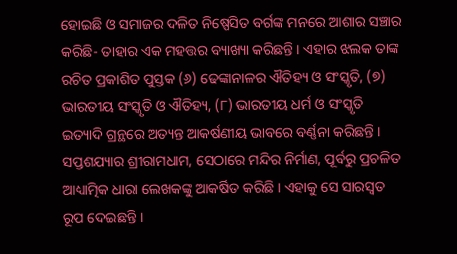ହୋଇଛି ଓ ସମାଜର ଦଳିତ ନିଷ୍ପେସିତ ବର୍ଗଙ୍କ ମନରେ ଆଶାର ସଞ୍ଚାର କରିଛି- ତାହାର ଏକ ମହତ୍ତର ବ୍ୟାଖ୍ୟା କରିଛନ୍ତି । ଏହାର ଝଲକ ତାଙ୍କ ରଚିତ ପ୍ରକାଶିତ ପୁସ୍ତକ (୬) ଢେଙ୍କାନାଳର ଐତିହ୍ୟ ଓ ସଂସ୍କୃତି, (୭) ଭାରତୀୟ ସଂସ୍କୃତି ଓ ଐତିହ୍ୟ, (୮) ଭାରତୀୟ ଧର୍ମ ଓ ସଂସ୍କୃତି ଇତ୍ୟାଦି ଗ୍ରନ୍ଥରେ ଅତ୍ୟନ୍ତ ଆକର୍ଷଣୀୟ ଭାବରେ ବର୍ଣ୍ଣନା କରିଛନ୍ତି । ସପ୍ତଶଯ୍ୟାର ଶ୍ରୀରାମଧାମ, ସେଠାରେ ମନ୍ଦିର ନିର୍ମାଣ, ପୂର୍ବରୁ ପ୍ରଚଳିତ ଆଧ୍ୟାତ୍ମିକ ଧାରା ଲେଖକଙ୍କୁ ଆକର୍ଷିତ କରିଛି । ଏହାକୁ ସେ ସାରସ୍ୱତ ରୂପ ଦେଇଛନ୍ତି ।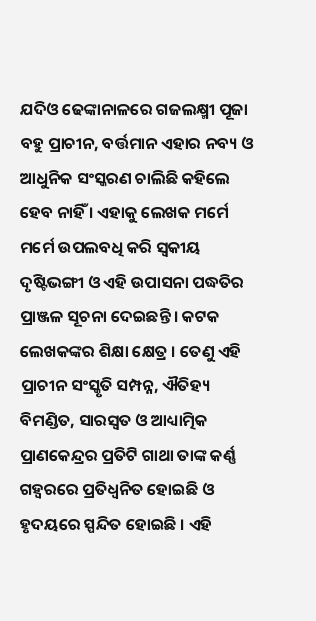ଯଦିଓ ଢେଙ୍କାନାଳରେ ଗଜଲକ୍ଷ୍ମୀ ପୂଜା ବହୁ ପ୍ରାଚୀନ, ବର୍ତ୍ତମାନ ଏହାର ନବ୍ୟ ଓ ଆଧୁନିକ ସଂସ୍କରଣ ଚାଲିଛି କହିଲେ ହେବ ନାହିଁ । ଏହାକୁ ଲେଖକ ମର୍ମେ ମର୍ମେ ଉପଲବଧି କରି ସ୍ୱକୀୟ ଦୃଷ୍ଟିଭଙ୍ଗୀ ଓ ଏହି ଉପାସନା ପଦ୍ଧତିର ପ୍ରାଞ୍ଜଳ ସୂଚନା ଦେଇଛନ୍ତି । କଟକ ଲେଖକଙ୍କର ଶିକ୍ଷା କ୍ଷେତ୍ର । ତେଣୁ ଏହି ପ୍ରାଚୀନ ସଂସ୍କୃତି ସମ୍ପନ୍ନ, ଐତିହ୍ୟ ବିମଣ୍ଡିତ, ସାରସ୍ୱତ ଓ ଆଧ୍ୟାତ୍ମିକ ପ୍ରାଣକେନ୍ଦ୍ରର ପ୍ରତିଟି ଗାଥା ତାଙ୍କ କର୍ଣ୍ଣ ଗହ୍ୱରରେ ପ୍ରତିଧ୍ୱନିତ ହୋଇଛି ଓ ହୃଦୟରେ ସ୍ପନ୍ଦିତ ହୋଇଛି । ଏହି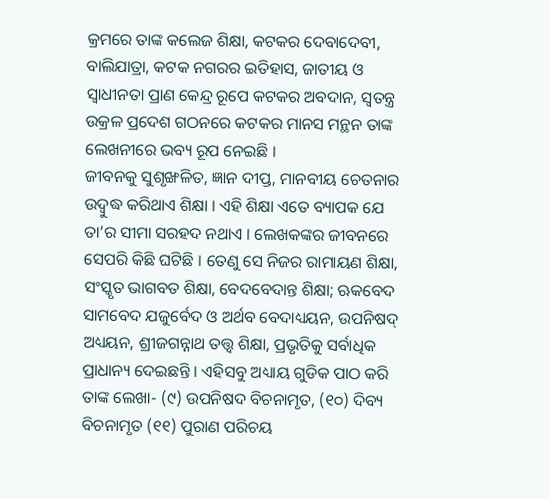କ୍ରମରେ ତାଙ୍କ କଲେଜ ଶିକ୍ଷା, କଟକର ଦେବାଦେବୀ, ବାଲିଯାତ୍ରା, କଟକ ନଗରର ଇତିହାସ, ଜାତୀୟ ଓ ସ୍ୱାଧୀନତା ପ୍ରାଣ କେନ୍ଦ୍ର ରୂପେ କଟକର ଅବଦାନ, ସ୍ୱତନ୍ତ୍ର ଉକ୍ରଳ ପ୍ରଦେଶ ଗଠନରେ କଟକର ମାନସ ମନ୍ଥନ ତାଙ୍କ ଲେଖନୀରେ ଭବ୍ୟ ରୂପ ନେଇଛି ।
ଜୀବନକୁ ସୁଶୃଙ୍ଖଳିତ, ଜ୍ଞାନ ଦୀପ୍ତ, ମାନବୀୟ ଚେତନାର ଉଦ୍ବୁଦ୍ଧ କରିଥାଏ ଶିକ୍ଷା । ଏହି ଶିକ୍ଷା ଏତେ ବ୍ୟାପକ ଯେ ତା’ର ସୀମା ସରହଦ ନଥାଏ । ଲେଖକଙ୍କର ଜୀବନରେ ସେପରି କିଛି ଘଟିଛି । ତେଣୁ ସେ ନିଜର ରାମାୟଣ ଶିକ୍ଷା, ସଂସ୍କୃତ ଭାଗବତ ଶିକ୍ଷା, ବେଦବେଦାନ୍ତ ଶିକ୍ଷା; ଋକବେଦ ସାମବେଦ ଯଜୁର୍ବେଦ ଓ ଅର୍ଥବ ବେଦାଧ୍ୟୟନ, ଉପନିଷଦ୍ ଅଧ୍ୟୟନ, ଶ୍ରୀଜଗନ୍ନାଥ ତତ୍ତ୍ୱ ଶିକ୍ଷା, ପ୍ରଭୃତିକୁ ସର୍ବାଧିକ ପ୍ରାଧାନ୍ୟ ଦେଇଛନ୍ତି । ଏହିସବୁ ଅଧ୍ୟାୟ ଗୁଡିକ ପାଠ କରି ତାଙ୍କ ଲେଖା- (୯) ଉପନିଷଦ ବିଚନାମୃତ, (୧୦) ଦିବ୍ୟ ବିଚନାମୃତ (୧୧) ପୁରାଣ ପରିଚୟ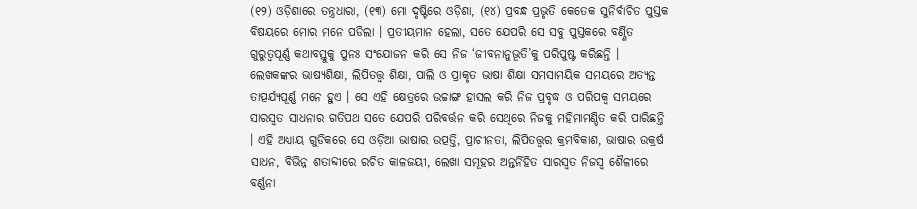(୧୨) ଓଡ଼ିଶାରେ ତନ୍ତ୍ରଧାରା, (୧୩) ମୋ ଦୃଷ୍ଟିରେ ଓଡ଼ିଶା, (୧୪) ପ୍ରବନ୍ଧ ପ୍ରଭୃତି କେତେକ ସୁନିର୍ବାଚିତ ପୁସ୍ତକ ବିଷୟରେ ମୋର ମନେ ପଡିଲା । ପ୍ରତୀୟମାନ ହେଲା, ସତେ ଯେପରି ସେ ସବୁ ପୁସ୍ତକରେ ବର୍ଣ୍ଣିତ ଗୁରୁତ୍ୱପୂର୍ଣ୍ଣ କଥାବସ୍ତୁକୁ ପୁନଃ ସଂଯୋଜନ କରି ସେ ନିଜ ‘ଜୀବନାନୁଭୂତି’କୁ ପରିପୁଷ୍ଟ କରିଛନ୍ତି ।
ଲେଖକଙ୍କର ଭାଷ୍ୟଶିକ୍ଷା, ଲିପିତତ୍ତ୍ୱ ଶିକ୍ଷା, ପାଲି ଓ ପ୍ରାକୃତ ଭାଷା ଶିକ୍ଷା ସମସାମୟିକ ସମୟରେ ଅତ୍ୟନ୍ତ ତାତ୍ପର୍ଯ୍ୟପୂର୍ଣ୍ଣ ମନେ ହୁଏ । ସେ ଏହି କ୍ଷେତ୍ରରେ ଉଚ୍ଚାଙ୍ଗ ହାସଲ କରି ନିଜ ପ୍ରବୃଦ୍ଧ ଓ ପରିପକ୍ୱ ସମୟରେ ସାରସ୍ୱତ ସାଧନାର ଗତିପଥ ସତେ ଯେପରି ପରିବର୍ତ୍ତନ କରି ସେଥିରେ ନିଜକୁ ମହିମାମଣ୍ଡିତ କରି ପାରିଛନ୍ତି । ଏହି ଅଧ୍ୟାୟ ଗୁଡିକରେ ସେ ଓଡ଼ିଆ ଭାଷାର ଉତ୍ପତ୍ତି, ପ୍ରାଚୀନତା, ଲିପିତତ୍ତ୍ୱର କ୍ରମବିକାଶ, ଭାଷାର ଉକ୍ରର୍ଷ ସାଧନ, ବିଭିନ୍ନ ଶତାବ୍ଦୀରେ ରଚିତ କାଳଜୟୀ, ଲେଖା ସମୂହର ଅନ୍ତର୍ନିହିତ ସାରସ୍ୱତ ନିଜସ୍ୱ ଶୈଳୀରେ ବର୍ଣ୍ଣନା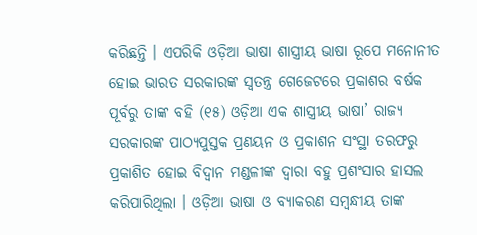କରିଛନ୍ତି । ଏପରିକି ଓଡ଼ିଆ ଭାଷା ଶାସ୍ତ୍ରୀୟ ଭାଷା ରୂପେ ମନୋନୀତ ହୋଇ ଭାରତ ସରକାରଙ୍କ ସ୍ୱତନ୍ତ୍ର ଗେଜେଟରେ ପ୍ରକାଶର ବର୍ଷକ ପୂର୍ବରୁ ତାଙ୍କ ବହି (୧୫) ଓଡ଼ିଆ ଏକ ଶାସ୍ତ୍ରୀୟ ଭାଷା’ ରାଜ୍ୟ ସରକାରଙ୍କ ପାଠ୍ୟପୁସ୍ତକ ପ୍ରଣୟନ ଓ ପ୍ରକାଶନ ସଂସ୍ଥା ତରଫରୁ ପ୍ରକାଶିତ ହୋଇ ବିଦ୍ୱାନ ମଣ୍ଡଳୀଙ୍କ ଦ୍ୱାରା ବହୁ ପ୍ରଶଂସାର ହାସଲ କରିପାରିଥିଲା । ଓଡ଼ିଆ ଭାଷା ଓ ବ୍ୟାକରଣ ସମ୍ବନ୍ଧୀୟ ତାଙ୍କ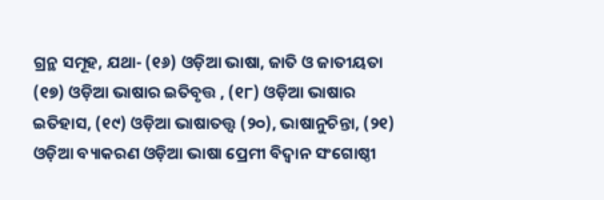ଗ୍ରନ୍ଥ ସମୂହ, ଯଥା- (୧୬) ଓଡ଼ିଆ ଭାଷା, ଜାତି ଓ ଜାତୀୟତା (୧୭) ଓଡ଼ିଆ ଭାଷାର ଇତିବୃତ୍ତ , (୧୮) ଓଡ଼ିଆ ଭାଷାର ଇତିହାସ, (୧୯) ଓଡ଼ିଆ ଭାଷାତତ୍ତ୍ୱ (୨୦), ଭାଷାନୁଚିନ୍ତା, (୨୧) ଓଡ଼ିଆ ବ୍ୟାକରଣ ଓଡ଼ିଆ ଭାଷା ପ୍ରେମୀ ବିଦ୍ୱାନ ସଂଗୋଷ୍ଠୀ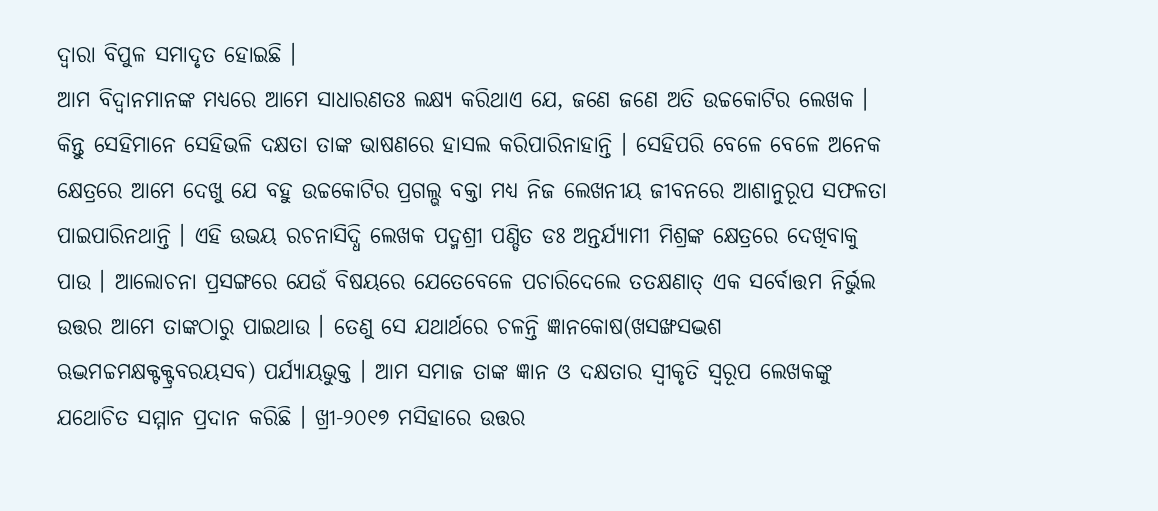ଦ୍ୱାରା ବିପୁଳ ସମାଦୃତ ହୋଇଛି ।
ଆମ ବିଦ୍ୱାନମାନଙ୍କ ମଧ୍ୟରେ ଆମେ ସାଧାରଣତଃ ଲକ୍ଷ୍ୟ କରିଥାଏ ଯେ, ଜଣେ ଜଣେ ଅତି ଉଚ୍ଚକୋଟିର ଲେଖକ । କିନ୍ତୁ ସେହିମାନେ ସେହିଭଳି ଦକ୍ଷତା ତାଙ୍କ ଭାଷଣରେ ହାସଲ କରିପାରିନାହାନ୍ତି । ସେହିପରି ବେଳେ ବେଳେ ଅନେକ କ୍ଷେତ୍ରରେ ଆମେ ଦେଖୁ ଯେ ବହୁ ଉଚ୍ଚକୋଟିର ପ୍ରଗଲ୍ଭ ବକ୍ତା ମଧ୍ୟ ନିଜ ଲେଖନୀୟ ଜୀବନରେ ଆଶାନୁରୂପ ସଫଳତା ପାଇପାରିନଥାନ୍ତି । ଏହି ଉଭୟ ରଚନାସିଦ୍ଧି ଲେଖକ ପଦ୍ମଶ୍ରୀ ପଣ୍ଡିତ ଡଃ ଅନ୍ତର୍ଯ୍ୟାମୀ ମିଶ୍ରଙ୍କ କ୍ଷେତ୍ରରେ ଦେଖିବାକୁ ପାଉ । ଆଲୋଚନା ପ୍ରସଙ୍ଗରେ ଯେଉଁ ବିଷୟରେ ଯେତେବେଳେ ପଚାରିଦେଲେ ତତକ୍ଷଣାତ୍ ଏକ ସର୍ବୋତ୍ତମ ନିର୍ଭୁଲ ଉତ୍ତର ଆମେ ତାଙ୍କଠାରୁ ପାଇଥାଉ । ତେଣୁ ସେ ଯଥାର୍ଥରେ ଚଳନ୍ତି ଜ୍ଞାନକୋଷ(ଖସଙ୍ଖସଦ୍ଭଶ ଋଦ୍ଭମଚ୍ଚମକ୍ଷକ୍ଟକ୍ଟ୍ରବରୟସବ) ପର୍ଯ୍ୟାୟଭୁକ୍ତ । ଆମ ସମାଜ ତାଙ୍କ ଜ୍ଞାନ ଓ ଦକ୍ଷତାର ସ୍ୱୀକୃତି ସ୍ୱରୂପ ଲେଖକଙ୍କୁ ଯଥୋଚିତ ସମ୍ମାନ ପ୍ରଦାନ କରିଛି । ଖ୍ରୀ-୨୦୧୭ ମସିହାରେ ଉତ୍ତର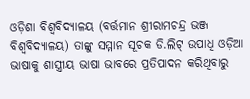ଓଡ଼ିଶା ବିଶ୍ୱବିଦ୍ୟାଳୟ (ବର୍ତ୍ତମାନ ଶ୍ରୀରାମଚନ୍ଦ୍ର ଭଞ୍ଜ ବିଶ୍ୱବିଦ୍ୟାଳୟ) ତାଙ୍କୁ ସମ୍ମାନ ସୂଚକ ଡି.ଲିଟ୍ ଉପାଧି ଓଡ଼ିଆ ଭାଷାକୁ ଶାସ୍ତ୍ରୀୟ ଭାଷା ଭାବରେ ପ୍ରତିପାଦନ କରିଥିବାରୁ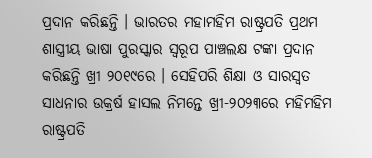ପ୍ରଦାନ କରିଛନ୍ତି । ଭାରତର ମହାମହିମ ରାଷ୍ଟ୍ରପତି ପ୍ରଥମ ଶାସ୍ତ୍ରୀୟ ଭାଷା ପୁରସ୍କାର ସ୍ୱରୂପ ପାଞ୍ଚଲକ୍ଷ ଟଙ୍କା ପ୍ରଦାନ କରିଛନ୍ତି ଖ୍ରୀ ୨୦୧୯ରେ । ସେହିପରି ଶିକ୍ଷା ଓ ସାରସ୍ୱତ ସାଧନାର ଉକ୍ରର୍ଷ ହାସଲ ନିମନ୍ତେ ଖ୍ରୀ-୨୦୨୩ରେ ମହିମହିମ ରାଷ୍ଟ୍ରପତି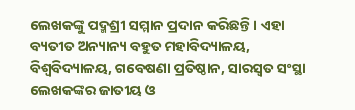ଲେଖକଙ୍କୁ ପଦ୍ମଶ୍ରୀ ସମ୍ମାନ ପ୍ରଦାନ କରିଛନ୍ତି । ଏହା ବ୍ୟତୀତ ଅନ୍ୟାନ୍ୟ ବହୁତ ମହାବିଦ୍ୟାଳୟ, ବିଶ୍ୱବିଦ୍ୟାଳୟ, ଗବେଷଣା ପ୍ରତିଷ୍ଠାନ, ସାରସ୍ୱତ ସଂସ୍ଥା ଲେଖକଙ୍କର ଜାତୀୟ ଓ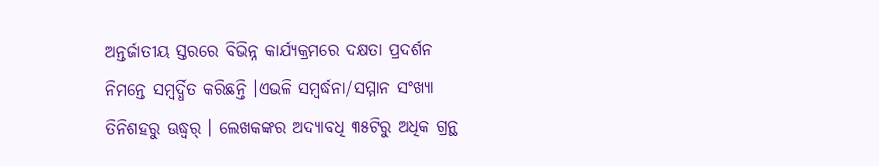ଅନ୍ତର୍ଜାତୀୟ ସ୍ତରରେ ବିଭିନ୍ନ କାର୍ଯ୍ୟକ୍ରମରେ ଦକ୍ଷତା ପ୍ରଦର୍ଶନ ନିମନ୍ତେ ସମ୍ବର୍ଦ୍ଧିତ କରିଛନ୍ତି ।ଏଭଳି ସମ୍ବର୍ଦ୍ଧନା/ସମ୍ମାନ ସଂଖ୍ୟା ତିନିଶହରୁ ଊଦ୍ଧ୍ୱର୍ । ଲେଖକଙ୍କର ଅଦ୍ୟାବଧି ୩୫ଟିରୁ ଅଧିକ ଗ୍ରନ୍ଥ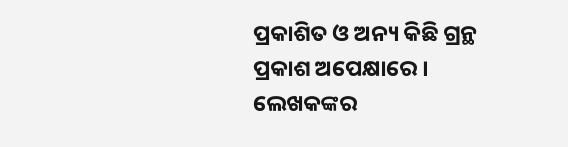ପ୍ରକାଶିତ ଓ ଅନ୍ୟ କିଛି ଗ୍ରନ୍ଥ ପ୍ରକାଶ ଅପେକ୍ଷାରେ । ଲେଖକଙ୍କର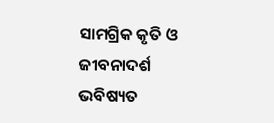ସାମଗ୍ରିକ କୃତି ଓ ଜୀବନାଦର୍ଶ ଭବିଷ୍ୟତ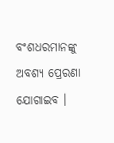ବଂଶଧରମାନଙ୍କୁ ଅବଶ୍ୟ ପ୍ରେରଣା ଯୋଗାଇବ ।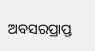ଅବସରପ୍ରାପ୍ତ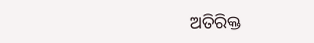ଅତିରିକ୍ତ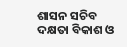ଶାସନ ସଚିବ
ଦକ୍ଷତା ବିକାଶ ଓ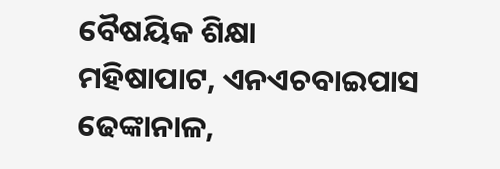ବୈଷୟିକ ଶିକ୍ଷା
ମହିଷାପାଟ, ଏନଏଚବାଇପାସ
ଢେଙ୍କାନାଳ,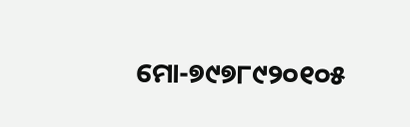ମୋ-୭୯୭୮୯୨୦୧୦୫